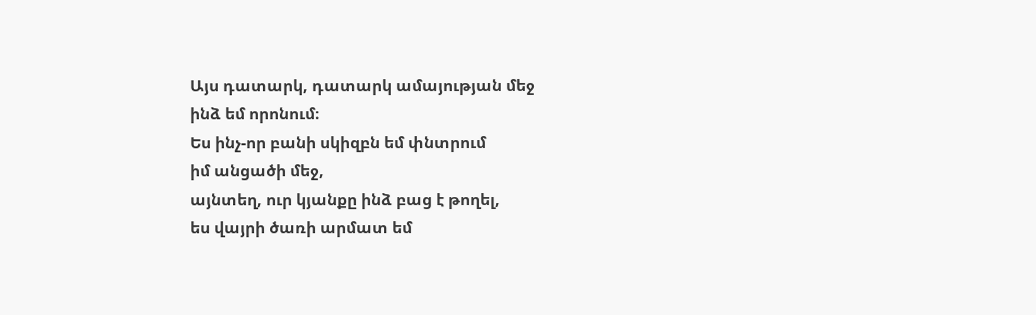Այս դատարկ, դատարկ ամայության մեջ
ինձ եմ որոնում։
Ես ինչ-որ բանի սկիզբն եմ փնտրում
իմ անցածի մեջ,
այնտեղ, ուր կյանքը ինձ բաց է թողել,
ես վայրի ծառի արմատ եմ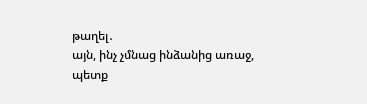թաղել․
այն, ինչ չմնաց ինձանից առաջ,
պետք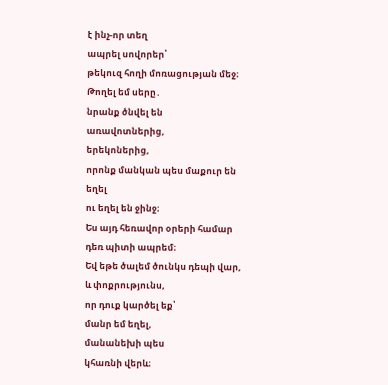է ինչ-որ տեղ
ապրել սովորեր՝
թեկուզ հողի մոռացության մեջ։
Թողել եմ սերը․
նրանք ծնվել են
առավոտներից,
երեկոներից,
որոնք մանկան պես մաքուր են եղել
ու եղել են ջինջ։
Ես այդ հեռավոր օրերի համար
դեռ պիտի ապրեմ։
Եվ եթե ծալեմ ծունկս դեպի վար,
և փոքրությունս,
որ դուք կարծել եք՝
մանր եմ եղել,
մանանեխի պես
կհառնի վերև։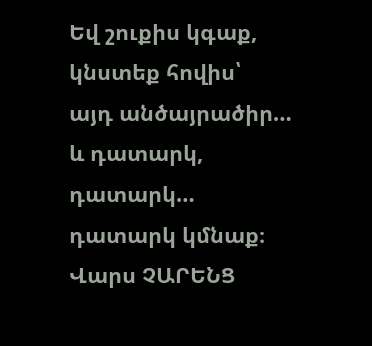Եվ շուքիս կգաք,
կնստեք հովիս՝
այդ անծայրածիր…
և դատարկ,
դատարկ…
դատարկ կմնաք։
Վարս ՉԱՐԵՆՑ